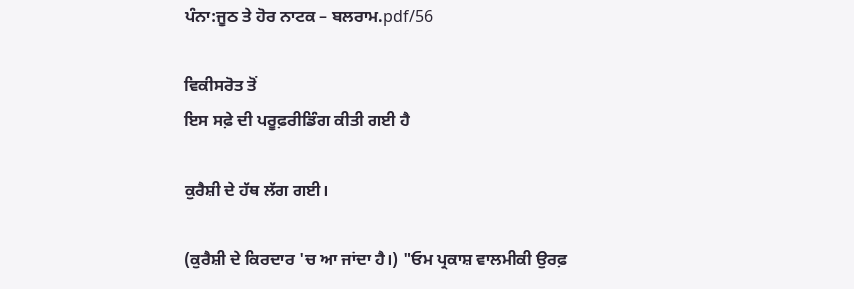ਪੰਨਾ:ਜੂਠ ਤੇ ਹੋਰ ਨਾਟਕ – ਬਲਰਾਮ.pdf/56

ਵਿਕੀਸਰੋਤ ਤੋਂ
ਇਸ ਸਫ਼ੇ ਦੀ ਪਰੂਫ਼ਰੀਡਿੰਗ ਕੀਤੀ ਗਈ ਹੈ

ਕੁਰੈਸ਼ੀ ਦੇ ਹੱਥ ਲੱਗ ਗਈ।

(ਕੁਰੈਸ਼ੀ ਦੇ ਕਿਰਦਾਰ 'ਚ ਆ ਜਾਂਦਾ ਹੈ।) "ਓਮ ਪ੍ਰਕਾਸ਼ ਵਾਲਮੀਕੀ ਉਰਫ਼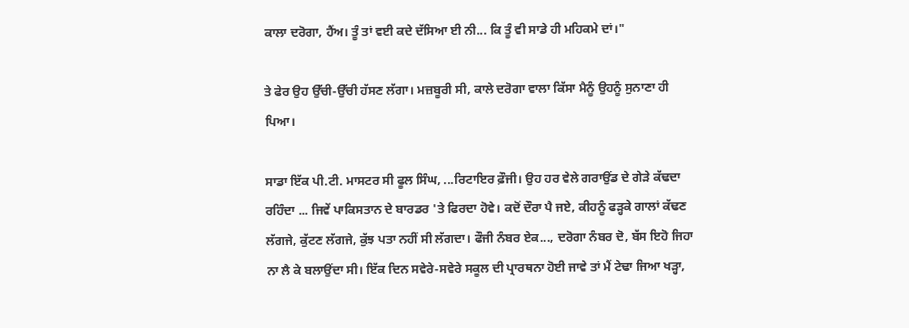ਕਾਲਾ ਦਰੋਗਾ, ਹੈਂਅ। ਤੂੰ ਤਾਂ ਵਈ ਕਦੇ ਦੱਸਿਆ ਈ ਨੀ... ਕਿ ਤੂੰ ਵੀ ਸਾਡੇ ਹੀ ਮਹਿਕਮੇ ਦਾਂ।"

ਤੇ ਫੇਰ ਉਹ ਉੱਚੀ-ਉੱਚੀ ਹੱਸਣ ਲੱਗਾ। ਮਜ਼ਬੂਰੀ ਸੀ, ਕਾਲੇ ਦਰੋਗਾ ਵਾਲਾ ਕਿੱਸਾ ਮੈਨੂੰ ਉਹਨੂੰ ਸੁਨਾਣਾ ਹੀ ਪਿਆ।

ਸਾਡਾ ਇੱਕ ਪੀ.ਟੀ. ਮਾਸਟਰ ਸੀ ਫੂਲ ਸਿੰਘ, ...ਰਿਟਾਇਰ ਫ਼ੌਜੀ। ਉਹ ਹਰ ਵੇਲੇ ਗਰਾਉਂਡ ਦੇ ਗੇੜੇ ਕੱਢਦਾ ਰਹਿੰਦਾ ... ਜਿਵੇਂ ਪਾਕਿਸਤਾਨ ਦੇ ਬਾਰਡਰ 'ਤੇ ਫਿਰਦਾ ਹੋਵੇ। ਕਦੋਂ ਦੌਰਾ ਪੈ ਜਏ, ਕੀਹਨੂੰ ਫੜ੍ਹਕੇ ਗਾਲਾਂ ਕੱਢਣ ਲੱਗਜੇ, ਕੁੱਟਣ ਲੱਗਜੇ, ਕੁੱਝ ਪਤਾ ਨਹੀਂ ਸੀ ਲੱਗਦਾ। ਫੌਜੀ ਨੰਬਰ ਏਕ..., ਦਰੋਗਾ ਨੰਬਰ ਦੋ, ਬੱਸ ਇਹੋ ਜਿਹਾ ਨਾ ਲੈ ਕੇ ਬਲਾਉਂਦਾ ਸੀ। ਇੱਕ ਦਿਨ ਸਵੇਰੇ-ਸਵੇਰੇ ਸਕੂਲ ਦੀ ਪ੍ਰਾਰਥਨਾ ਹੋਈ ਜਾਵੇ ਤਾਂ ਮੈਂ ਟੇਢਾ ਜਿਆ ਖੜ੍ਹਾ,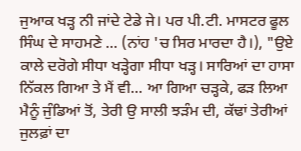ਜੁਆਕ ਖੜ੍ਹ ਨੀ ਜਾਂਦੇ ਟੇਡੇ ਜੇ। ਪਰ ਪੀ.ਟੀ. ਮਾਸਟਰ ਫੂਲ ਸਿੰਘ ਦੇ ਸਾਹਮਣੇ ... (ਨਾਂਹ 'ਚ ਸਿਰ ਮਾਰਦਾ ਹੈ।), "ਉਏ ਕਾਲੇ ਦਰੋਗੇ ਸੀਧਾ ਖੜ੍ਹੇਗਾ ਸੀਧਾ ਖੜ੍ਹ। ਸਾਰਿਆਂ ਦਾ ਹਾਸਾ ਨਿੱਕਲ ਗਿਆ ਤੇ ਮੈਂ ਵੀ... ਆ ਗਿਆ ਚੜ੍ਹਕੇ, ਫੜ ਲਿਆ ਮੈਨੂੰ ਜੁੰਡਿਆਂ ਤੋਂ, ਤੇਰੀ ਉ ਸਾਲੀ ਝੜੰਮ ਦੀ, ਕੱਢਾਂ ਤੇਰੀਆਂ ਜੁਲਫ਼ਾਂ ਦਾ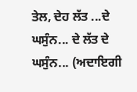ਤੇਲ, ਦੇਹ ਲੱਤ ...ਦੇ ਘਸੁੰਨ... ਦੇ ਲੱਤ ਦੇ ਘਸੁੰਨ... (ਅਦਾਇਗੀ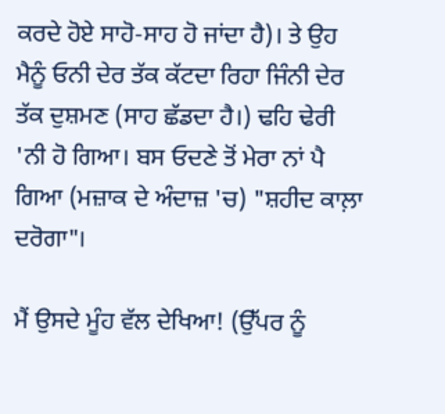ਕਰਦੇ ਹੋਏ ਸਾਹੋ-ਸਾਹ ਹੋ ਜਾਂਦਾ ਹੈ)। ਤੇ ਉਹ ਮੈਨੂੰ ਓਨੀ ਦੇਰ ਤੱਕ ਕੱਟਦਾ ਰਿਹਾ ਜਿੰਨੀ ਦੇਰ ਤੱਕ ਦੁਸ਼ਮਣ (ਸਾਹ ਛੱਡਦਾ ਹੈ।) ਢਹਿ ਢੇਰੀ 'ਨੀ ਹੋ ਗਿਆ। ਬਸ ਓਦਣੇ ਤੋਂ ਮੇਰਾ ਨਾਂ ਪੈ ਗਿਆ (ਮਜ਼ਾਕ ਦੇ ਅੰਦਾਜ਼ 'ਚ) "ਸ਼ਹੀਦ ਕਾਲ਼ਾ ਦਰੋਗਾ"।

ਮੈਂ ਉਸਦੇ ਮੂੰਹ ਵੱਲ ਦੇਖਿਆ! (ਉੱਪਰ ਨੂੰ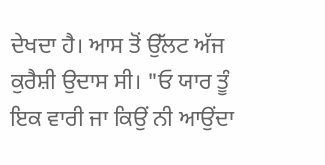ਦੇਖਦਾ ਹੈ। ਆਸ ਤੋਂ ਉੱਲਟ ਅੱਜ ਕੁਰੈਸ਼ੀ ਉਦਾਸ ਸੀ। "ਓ ਯਾਰ ਤੂੰ ਇਕ ਵਾਰੀ ਜਾ ਕਿਉਂ ਨੀ ਆਉਂਦਾ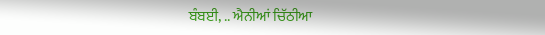ਬੰਬਈ, .. ਐਨੀਆਂ ਚਿੱਠੀਆ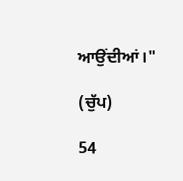ਆਉਂਦੀਆਂ।"

(ਚੁੱਪ)

54